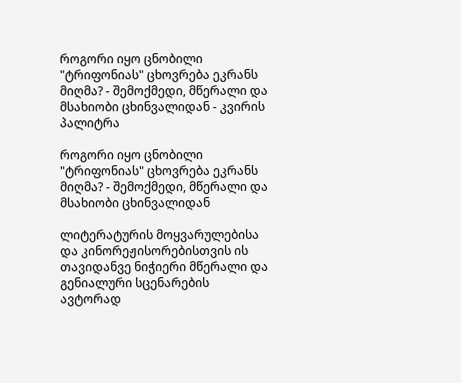როგორი იყო ცნობილი "ტრიფონიას" ცხოვრება ეკრანს მიღმა? - შემოქმედი, მწერალი და მსახიობი ცხინვალიდან - კვირის პალიტრა

როგორი იყო ცნობილი "ტრიფონიას" ცხოვრება ეკრანს მიღმა? - შემოქმედი, მწერალი და მსახიობი ცხინვალიდან

ლიტერატურის მოყვარულებისა და კინორეჟისორებისთვის ის თავიდანვე ნიჭიერი მწერალი და გენიალური სცენარების ავტორად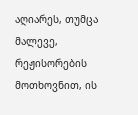აღიარეს, თუმცა მალევე, რეჟისორების მოთხოვნით, ის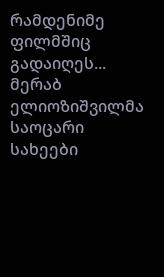რამდენიმე ფილმშიც გადაიღეს... მერაბ ელიოზიშვილმა საოცარი სახეები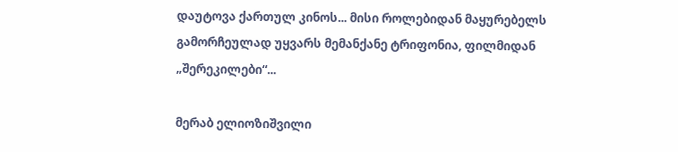დაუტოვა ქართულ კინოს... მისი როლებიდან მაყურებელს გამორჩეულად უყვარს მემანქანე ტრიფონია, ფილმიდან „შერეკილები“...

მერაბ ელიოზიშვილი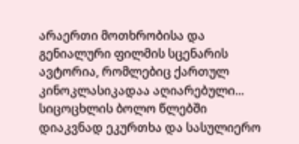არაერთი მოთხრობისა და გენიალური ფილმის სცენარის ავტორია, რომლებიც ქართულ კინოკლასიკადაა აღიარებული... სიცოცხლის ბოლო წლებში დიაკვნად ეკურთხა და სასულიერო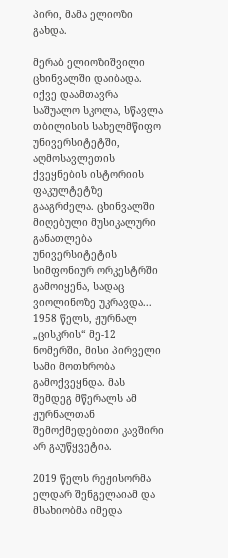პირი, მამა ელიოზი გახდა.

მერაბ ელიოზიშვილი ცხინვალში დაიბადა. იქვე დაამთავრა საშუალო სკოლა, სწავლა თბილისის სახელმწიფო უნივერსიტეტში, აღმოსავლეთის ქვეყნების ისტორიის ფაკულტეტზე გააგრძელა. ცხინვალში მიღებული მუსიკალური განათლება უნივერსიტეტის სიმფონიურ ორკესტრში გამოიყენა, სადაც ვიოლინოზე უკრავდა... 1958 წელს, ჟურნალ „ცისკრის“ მე-12 ნომერში, მისი პირველი სამი მოთხრობა გამოქვეყნდა. მას შემდეგ მწერალს ამ ჟურნალთან შემოქმედებითი კავშირი არ გაუწყვეტია.

2019 წელს რეჟისორმა ელდარ შენგელაიამ და მსახიობმა იმედა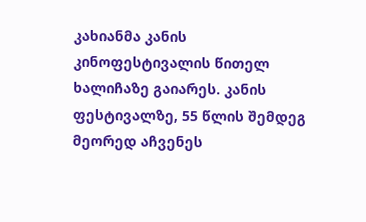კახიანმა კანის კინოფესტივალის წითელ ხალიჩაზე გაიარეს. კანის ფესტივალზე, 55 წლის შემდეგ მეორედ აჩვენეს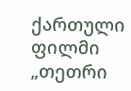ქართული ფილმი „თეთრი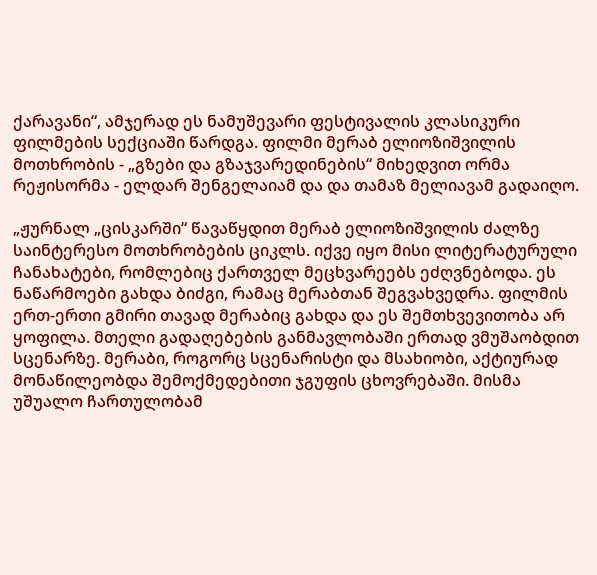ქარავანი“, ამჯერად ეს ნამუშევარი ფესტივალის კლასიკური ფილმების სექციაში წარდგა. ფილმი მერაბ ელიოზიშვილის მოთხრობის - „გზები და გზაჯვარედინების“ მიხედვით ორმა რეჟისორმა - ელდარ შენგელაიამ და და თამაზ მელიავამ გადაიღო.

„ჟურნალ „ცისკარში“ წავაწყდით მერაბ ელიოზიშვილის ძალზე საინტერესო მოთხრობების ციკლს. იქვე იყო მისი ლიტერატურული ჩანახატები, რომლებიც ქართველ მეცხვარეებს ეძღვნებოდა. ეს ნაწარმოები გახდა ბიძგი, რამაც მერაბთან შეგვახვედრა. ფილმის ერთ-ერთი გმირი თავად მერაბიც გახდა და ეს შემთხვევითობა არ ყოფილა. მთელი გადაღებების განმავლობაში ერთად ვმუშაობდით სცენარზე. მერაბი, როგორც სცენარისტი და მსახიობი, აქტიურად მონაწილეობდა შემოქმედებითი ჯგუფის ცხოვრებაში. მისმა უშუალო ჩართულობამ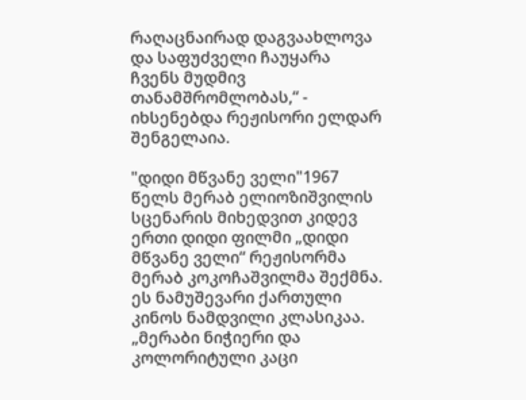რაღაცნაირად დაგვაახლოვა და საფუძველი ჩაუყარა ჩვენს მუდმივ თანამშრომლობას,“ - იხსენებდა რეჟისორი ელდარ შენგელაია.

"დიდი მწვანე ველი"1967 წელს მერაბ ელიოზიშვილის სცენარის მიხედვით კიდევ ერთი დიდი ფილმი „დიდი მწვანე ველი“ რეჟისორმა მერაბ კოკოჩაშვილმა შექმნა. ეს ნამუშევარი ქართული კინოს ნამდვილი კლასიკაა. „მერაბი ნიჭიერი და კოლორიტული კაცი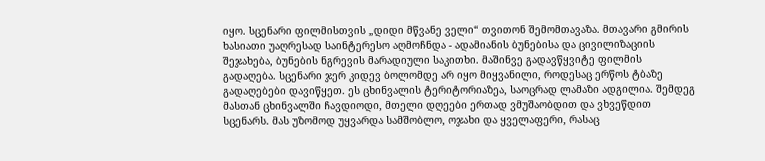იყო. სცენარი ფილმისთვის „დიდი მწვანე ველი“ თვითონ შემომთავაზა. მთავარი გმირის ხასიათი უაღრესად საინტერესო აღმოჩნდა - ადამიანის ბუნებისა და ცივილიზაციის შეჯახება, ბუნების ნგრევის მარადიული საკითხი. მაშინვე გადავწყვიტე ფილმის გადაღება. სცენარი ჯერ კიდევ ბოლომდე არ იყო მიყვანილი, როდესაც ერწოს ტბაზე გადაღებები დავიწყეთ. ეს ცხინვალის ტერიტორიაზეა, საოცრად ლამაზი ადგილია. შემდეგ მასთან ცხინვალში ჩავდიოდი, მთელი დღეები ერთად ვმუშაობდით და ვხვეწდით სცენარს. მას უზომოდ უყვარდა სამშობლო, ოჯახი და ყველაფერი, რასაც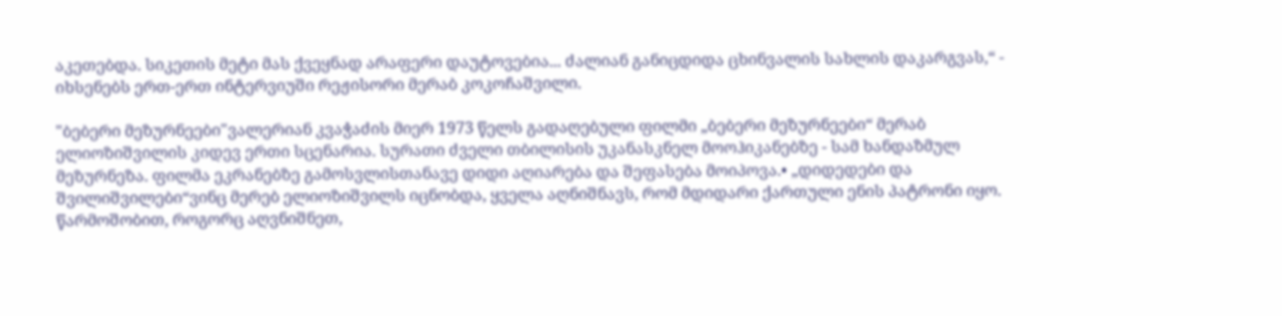აკეთებდა. სიკეთის მეტი მას ქვეყნად არაფერი დაუტოვებია... ძალიან განიცდიდა ცხინვალის სახლის დაკარგვას,“ - იხსენებს ერთ-ერთ ინტერვიუში რეჟისორი მერაბ კოკოჩაშვილი.

"ბებერი მეზურნეები"ვალერიან კვაჭაძის მიერ 1973 წელს გადაღებული ფილმი „ბებერი მეზურნეები“ მერაბ ელიოზიშვილის კიდევ ერთი სცენარია. სურათი ძველი თბილისის უკანასკნელ მოოჰიკანებზე - სამ ხანდაზმულ მეზურნეზა. ფილმა ეკრანებზე გამოსვლისთანავე დიდი აღიარება და შეფასება მოიპოვა.• „დიდედები და შვილიშვილები“ვინც მერებ ელიოზიშვილს იცნობდა, ყველა აღნიშნავს, რომ მდიდარი ქართული ენის პატრონი იყო. წარმოშობით, როგორც აღვნიშნეთ,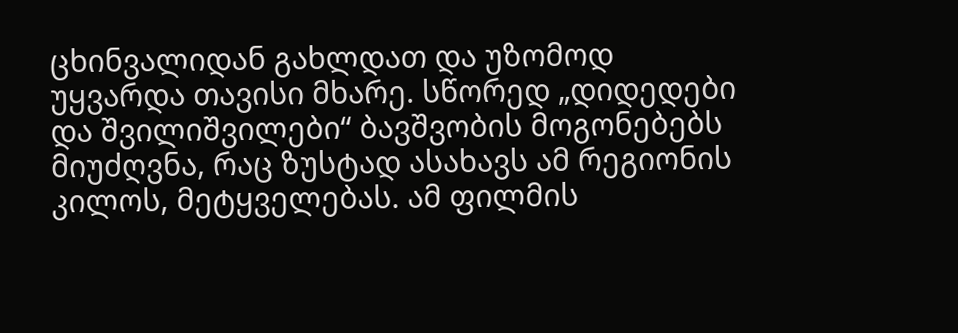ცხინვალიდან გახლდათ და უზომოდ უყვარდა თავისი მხარე. სწორედ „დიდედები და შვილიშვილები“ ბავშვობის მოგონებებს მიუძღვნა, რაც ზუსტად ასახავს ამ რეგიონის კილოს, მეტყველებას. ამ ფილმის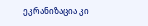ეკრანიზაცია კი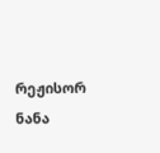რეჟისორ ნანა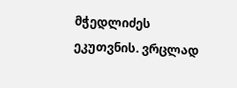მჭედლიძეს ეკუთვნის. ვრცლად